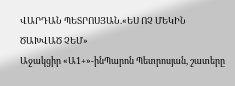ՎԱՐԴԱՆ ՊԵՏՐՈՍՅԱՆ.«ԵՍ ՈՉ ՄԵԿԻՆ ԾԱԽՎԱԾ ՉԵՄ»
Աջակցիր «Ա1+»-ինՊարոն Պետրոսյան, շատերը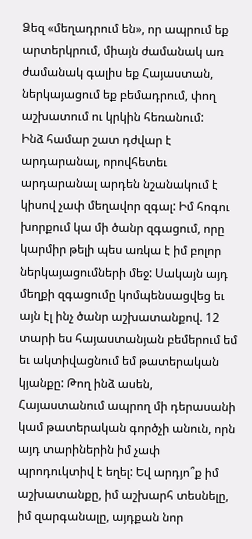Ձեզ «մեղադրում են», որ ապրում եք արտերկրում, միայն ժամանակ առ ժամանակ գալիս եք Հայաստան, ներկայացում եք բեմադրում, փող աշխատում ու կրկին հեռանում:
Ինձ համար շատ դժվար է արդարանալ, որովհետեւ արդարանալ արդեն նշանակում է կիսով չափ մեղավոր զգալ: Իմ հոգու խորքում կա մի ծանր զգացում, որը կարմիր թելի պես առկա է իմ բոլոր ներկայացումների մեջ: Սակայն այդ մեղքի զգացումը կոմպենսացվեց եւ այն էլ ինչ ծանր աշխատանքով. 12 տարի ես հայաստանյան բեմերում եմ եւ ակտիվացնում եմ թատերական կյանքը: Թող ինձ ասեն, Հայաստանում ապրող մի դերասանի կամ թատերական գործչի անուն, որն այդ տարիներին իմ չափ պրոդուկտիվ է եղել: Եվ արդյո՞ք իմ աշխատանքը, իմ աշխարհ տեսնելը, իմ զարգանալը, այդքան նոր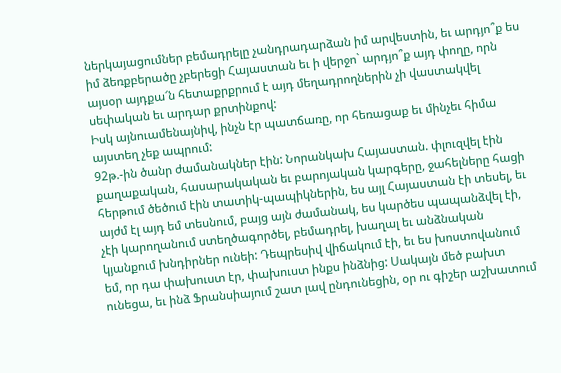ներկայացումներ բեմադրելը չանդրադարձան իմ արվեստին, եւ արդյո՞ք ես իմ ձեռքբերածը չբերեցի Հայաստան եւ ի վերջո` արդյո՞ք այդ փողը, որն այսօր այդքա՜ն հետաքրքրում է այդ մեղադրողներին չի վաստակվել սեփական եւ արդար քրտինքով:
Իսկ այնուամենայնիվ, ինչն էր պատճառը, որ հեռացաք եւ մինչեւ հիմա այստեղ չեք ապրում:
92թ.-ին ծանր ժամանակներ էին: Նորանկախ Հայաստան. փլուզվել էին քաղաքական, հասարակական եւ բարոյական կարգերը, ջահելները հացի հերթում ծեծում էին տատիկ-պապիկներին, ես այլ Հայաստան էի տեսել, եւ այժմ էլ այդ եմ տեսնում, բայց այն ժամանակ, ես կարծես պապանձվել էի, չէի կարողանում ստեղծագործել, բեմադրել, խաղալ եւ անձնական կյանքում խնդիրներ ունեի: Դեպրեսիվ վիճակում էի, եւ ես խոստովանում եմ, որ դա փախուստ էր, փախուստ ինքս ինձնից: Սակայն մեծ բախտ ունեցա, եւ ինձ Ֆրանսիայում շատ լավ ընդունեցին, օր ու գիշեր աշխատում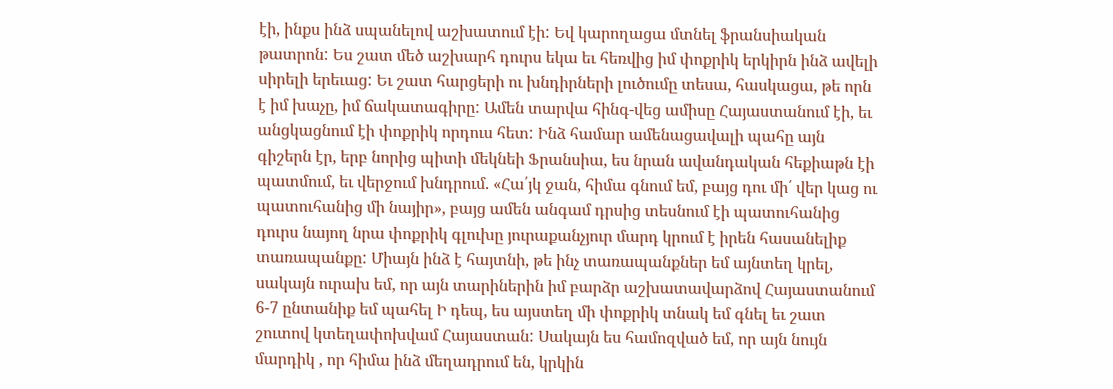էի, ինքս ինձ սպանելով աշխատում էի: Եվ կարողացա մտնել ֆրանսիական թատրոն: Ես շատ մեծ աշխարհ դուրս եկա եւ հեռվից իմ փոքրիկ երկիրն ինձ ավելի սիրելի երեւաց: Եւ շատ հարցերի ու խնդիրների լուծումը տեսա, հասկացա, թե որն է իմ խաչը, իմ ճակատագիրը: Ամեն տարվա հինգ-վեց ամիսը Հայաստանում էի, եւ անցկացնում էի փոքրիկ որդուս հետ: Ինձ համար ամենացավալի պահը այն գիշերն էր, երբ նորից պիտի մեկնեի Ֆրանսիա, ես նրան ավանդական հեքիաթն էի պատմում, եւ վերջում խնդրում. «Հա՛յկ ջան, հիմա գնում եմ, բայց դու մի՛ վեր կաց ու պատուհանից մի նայիր», բայց ամեն անգամ դրսից տեսնում էի պատուհանից դուրս նայող նրա փոքրիկ գլուխը յուրաքանչյուր մարդ կրում է իրեն հասանելիք տառապանքը: Միայն ինձ է հայտնի, թե ինչ տառապանքներ եմ այնտեղ կրել, սակայն ուրախ եմ, որ այն տարիներին իմ բարձր աշխատավարձով Հայաստանում 6-7 ընտանիք եմ պահել Ի դեպ, ես այստեղ մի փոքրիկ տնակ եմ գնել եւ շատ շուտով կտեղափոխվամ Հայաստան: Սակայն ես համոզված եմ, որ այն նույն մարդիկ , որ հիմա ինձ մեղադրում են, կրկին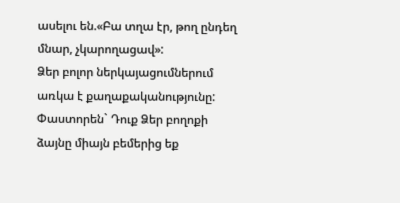ասելու են.«Բա տղա էր, թող ընդեղ մնար, չկարողացավ»:
Ձեր բոլոր ներկայացումներում առկա է քաղաքականությունը: Փաստորեն` Դուք Ձեր բողոքի ձայնը միայն բեմերից եք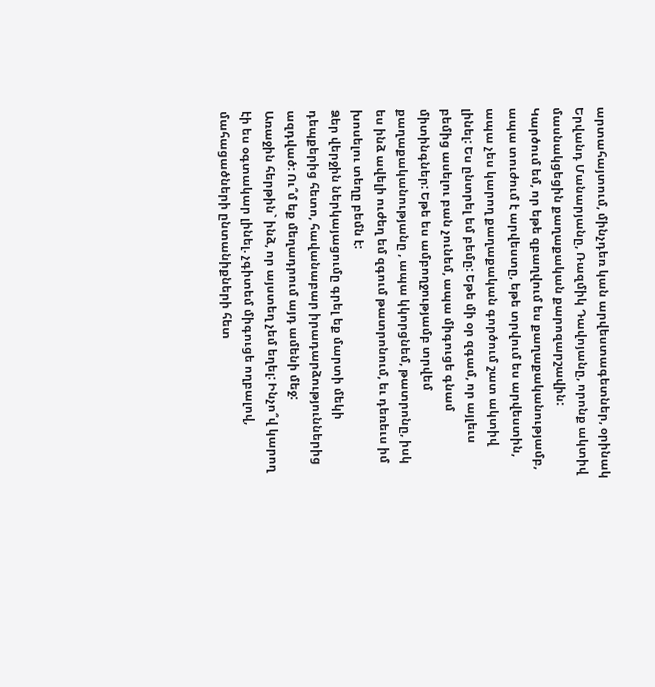արտահայտում, մինչդեռ կան արվեստագետներ, օրինակ Երվանդ Մանարյանը, Ռազմիկ Դավոյանը, որոնք ակտիվ մասնակցեցին քաղաքական քարոզարշավին:
Կարծում եմ, որ եթե զբաղվում ես քաղաքականությամբ, ապա տուժում է արվեստը, եթե տրվում ես արվեստին, ապա չես կարող քաղաքական գործում շատ ակտիվ լինել: Ես ընտրել եմ բեմը: Եթե մի օր զգամ, որ այլեւս բեմից ասելու բան չունեմ, ապա միգուցե գնամ միտինգներ: Եթե ես ամբողջությամբ տրվեմ քաղաքականությանը , ապա կկորցնեմ, թատրոնը, իսկ ես ինձ ավելի ուժեղ եմ զգում թատրոնում, եւ դեռեւս իմ խոսելու տեղը բեմն է:
Ձեր վերջին ներկայացումը գրել եք մարտի մեկի դեպքերից հետո, հավանաբար իրադարձություններից ազդված: Ու՞մ եք մեղադրում այդ ամենի մեջ:
Առաջին հերթին` ինձ, որ այստեղ չեմ եղել: Ինչո՞վ կարող էի ես օգտակար լինել. չգիտեմ միգուցե ողբալով, մահացածների ընտանիքների հետ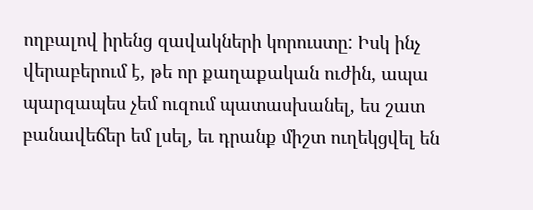ողբալով իրենց զավակների կորուստը: Իսկ ինչ վերաբերում է, թե որ քաղաքական ուժին, ապա պարզապես չեմ ուզում պատասխանել, ես շատ բանավեճեր եմ լսել, եւ դրանք միշտ ուղեկցվել են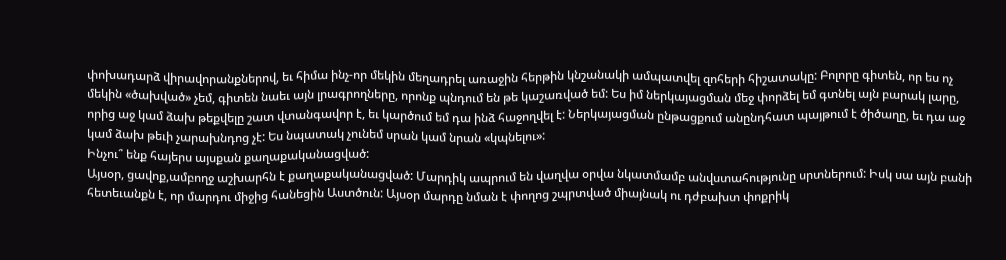փոխադարձ վիրավորանքներով, եւ հիմա ինչ-որ մեկին մեղադրել առաջին հերթին կնշանակի ամպատվել զոհերի հիշատակը: Բոլորը գիտեն, որ ես ոչ մեկին «ծախված» չեմ, գիտեն նաեւ այն լրագրողները, որոնք պնդում են թե կաշառված եմ: Ես իմ ներկայացման մեջ փորձել եմ գտնել այն բարակ լարը, որից աջ կամ ձախ թեքվելը շատ վտանգավոր է, եւ կարծում եմ դա ինձ հաջողվել է: Ներկայացման ընթացքում անընդհատ պայթում է ծիծաղը, եւ դա աջ կամ ձախ թեւի չարախնդոց չէ: Ես նպատակ չունեմ սրան կամ նրան «կպնելու»:
Ինչու՞ ենք հայերս այսքան քաղաքականացված:
Այսօր, ցավոք,ամբողջ աշխարհն է քաղաքականացված: Մարդիկ ապրում են վաղվա օրվա նկատմամբ անվստահությունը սրտներում: Իսկ սա այն բանի հետեւանքն է, որ մարդու միջից հանեցին Աստծուն: Այսօր մարդը նման է փողոց շպրտված միայնակ ու դժբախտ փոքրիկ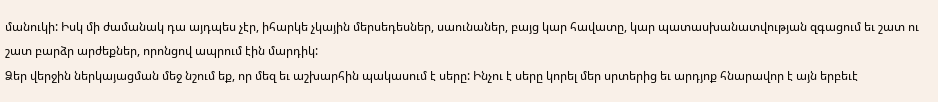մանուկի: Իսկ մի ժամանակ դա այդպես չէր, իհարկե չկային մերսեդեսներ, սաունաներ, բայց կար հավատը, կար պատասխանատվության զգացում եւ շատ ու շատ բարձր արժեքներ, որոնցով ապրում էին մարդիկ:
Ձեր վերջին ներկայացման մեջ նշում եք, որ մեզ եւ աշխարհին պակասում է սերը: Ինչու է սերը կորել մեր սրտերից եւ արդյոք հնարավոր է այն երբեւէ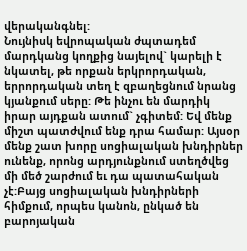վերականգնել:
Նույնիսկ եվրոպական ժպտադեմ մարդկանց կողքից նայելով` կարելի է նկատել, թե որքան երկրորդական, երրորդական տեղ է զբաղեցնում նրանց կյանքում սերը: Թե ինչու են մարդիկ իրար այդքան ատում` չգիտեմ: Եվ մենք միշտ պատժվում ենք դրա համար: Այսօր մենք շատ խորը սոցիալական խնդիրներ ունենք, որոնց արդյունքնում ստեղծվեց մի մեծ շարժում եւ դա պատահական չէ:Բայց սոցիալական խնդիրների հիմքում, որպես կանոն, ընկած են բարոյական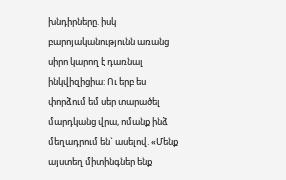խնդիրները. իսկ բարոյականությունն առանց սիրո կարող է դառնալ ինկվիզիցիա: Ու երբ ես փորձում եմ սեր տարածել մարդկանց վրա, ոմանք ինձ մեղադրում են` ասելով. «Մենք այստեղ միտինգներ ենք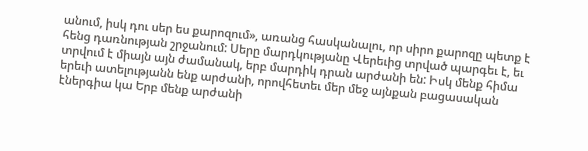անում, իսկ դու սեր ես քարոզում», առանց հասկանալու, որ սիրո քարոզը պետք է հենց դառնության շրջանում: Սերը մարդկությանը Վերեւից տրված պարգեւ է, եւ տրվում է միայն այն ժամանակ, երբ մարդիկ դրան արժանի են: Իսկ մենք հիմա երեւի ատելությանն ենք արժանի, որովհետեւ մեր մեջ այնքան բացասական էներգիա կա Երբ մենք արժանի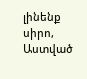լինենք սիրո, Աստված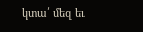կտա՛ մեզ եւ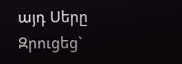այդ Սերը
Զրուցեց`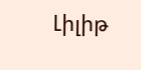Լիլիթ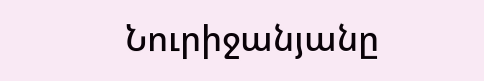Նուրիջանյանը